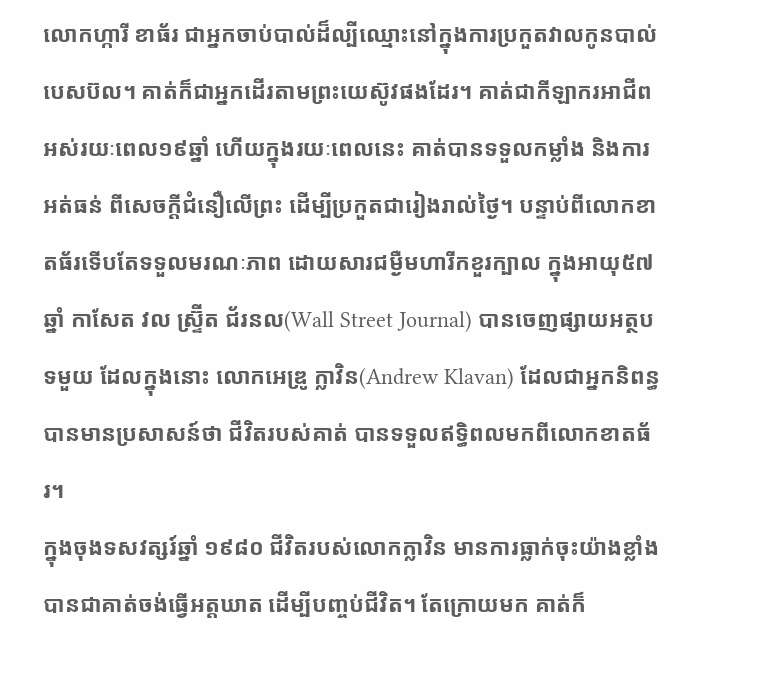លោកហ្ការី ខាធ័រ ជាអ្នកចាប់បាល់ដ៏ល្បីឈ្មោះនៅក្នុងការប្រកួតវាលកូនបាល់បេសប៊ល។ គាត់ក៏ជាអ្នកដើរតាមព្រះយេស៊ូវផងដែរ។ គាត់ជាកីឡាករអាជីពអស់រយៈពេល១៩ឆ្នាំ ហើយក្នុងរយៈពេលនេះ គាត់បានទទួលកម្លាំង និងការអត់ធន់ ពីសេចក្តីជំនឿលើព្រះ ដើម្បីប្រកួតជារៀងរាល់ថ្ងៃ។ បន្ទាប់ពីលោកខាតធ័រទើបតែទទួលមរណៈភាព ដោយសារជម្ងឺមហារីកខួរក្បាល ក្នុងអាយុ៥៧ឆ្នាំ កាសែត វល ស្រ្ទ៊ីត ជ័រនល(Wall Street Journal) បានចេញផ្សាយអត្ថបទមួយ ដែលក្នុងនោះ លោកអេឌ្រូ ក្លាវិន(Andrew Klavan) ដែលជាអ្នកនិពន្ធ បានមានប្រសាសន៍ថា ជីវិតរបស់គាត់ បានទទួលឥទ្ធិពលមកពីលោកខាតធ័រ។
ក្នុងចុងទសវត្សរ៍ឆ្នាំ ១៩៨០ ជីវិតរបស់លោកក្លាវិន មានការធ្លាក់ចុះយ៉ាងខ្លាំង បានជាគាត់ចង់ធ្វើអត្តឃាត ដើម្បីបញ្ចប់ជីវិត។ តែក្រោយមក គាត់ក៏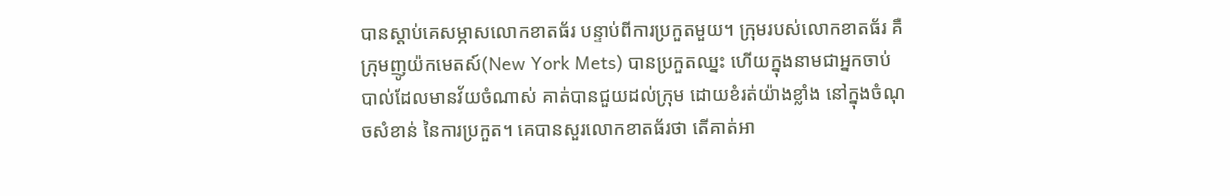បានស្តាប់គេសម្ភាសលោកខាតធ័រ បន្ទាប់ពីការប្រកួតមួយ។ ក្រុមរបស់លោកខាតធ័រ គឺក្រុមញូយ៉កមេតស៍(New York Mets) បានប្រកួតឈ្នះ ហើយក្នុងនាមជាអ្នកចាប់បាល់ដែលមានវ័យចំណាស់ គាត់បានជួយដល់ក្រុម ដោយខំរត់យ៉ាងខ្លាំង នៅក្នុងចំណុចសំខាន់ នៃការប្រកួត។ គេបានសួរលោកខាតធ័រថា តើគាត់អា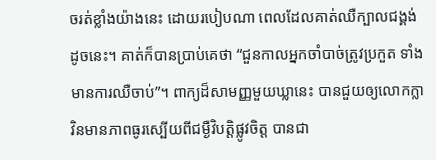ចរត់ខ្លាំងយ៉ាងនេះ ដោយរបៀបណា ពេលដែលគាត់ឈឺក្បាលជង្គង់ដូចនេះ។ គាត់ក៏បានប្រាប់គេថា “ជួនកាលអ្នកចាំបាច់ត្រូវប្រកួត ទាំងមានការឈឺចាប់”។ ពាក្យដ៏សាមញ្ញមួយឃ្លានេះ បានជួយឲ្យលោកក្លាវិនមានភាពធូរស្បើយពីជម្ងឺវិបត្តិផ្លូវចិត្ត បានជា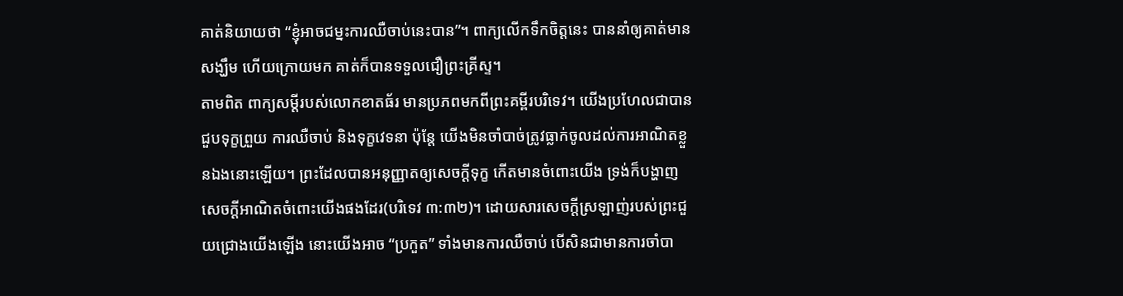គាត់និយាយថា “ខ្ញុំអាចជម្នះការឈឺចាប់នេះបាន”។ ពាក្យលើកទឹកចិត្តនេះ បាននាំឲ្យគាត់មានសង្ឃឹម ហើយក្រោយមក គាត់ក៏បានទទួលជឿព្រះគ្រីស្ទ។
តាមពិត ពាក្យសម្តីរបស់លោកខាតធ័រ មានប្រភពមកពីព្រះគម្ពីរបរិទេវ។ យើងប្រហែលជាបានជួបទុក្ខព្រួយ ការឈឺចាប់ និងទុក្ខវេទនា ប៉ុន្តែ យើងមិនចាំបាច់ត្រូវធ្លាក់ចូលដល់ការអាណិតខ្លួនឯងនោះឡើយ។ ព្រះដែលបានអនុញ្ញាតឲ្យសេចក្តីទុក្ខ កើតមានចំពោះយើង ទ្រង់ក៏បង្ហាញសេចក្តីអាណិតចំពោះយើងផងដែរ(បរិទេវ ៣:៣២)។ ដោយសារសេចក្តីស្រឡាញ់របស់ព្រះជួយជ្រោងយើងឡើង នោះយើងអាច “ប្រកួត” ទាំងមានការឈឺចាប់ បើសិនជាមានការចាំបា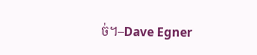ច់។–Dave Egner